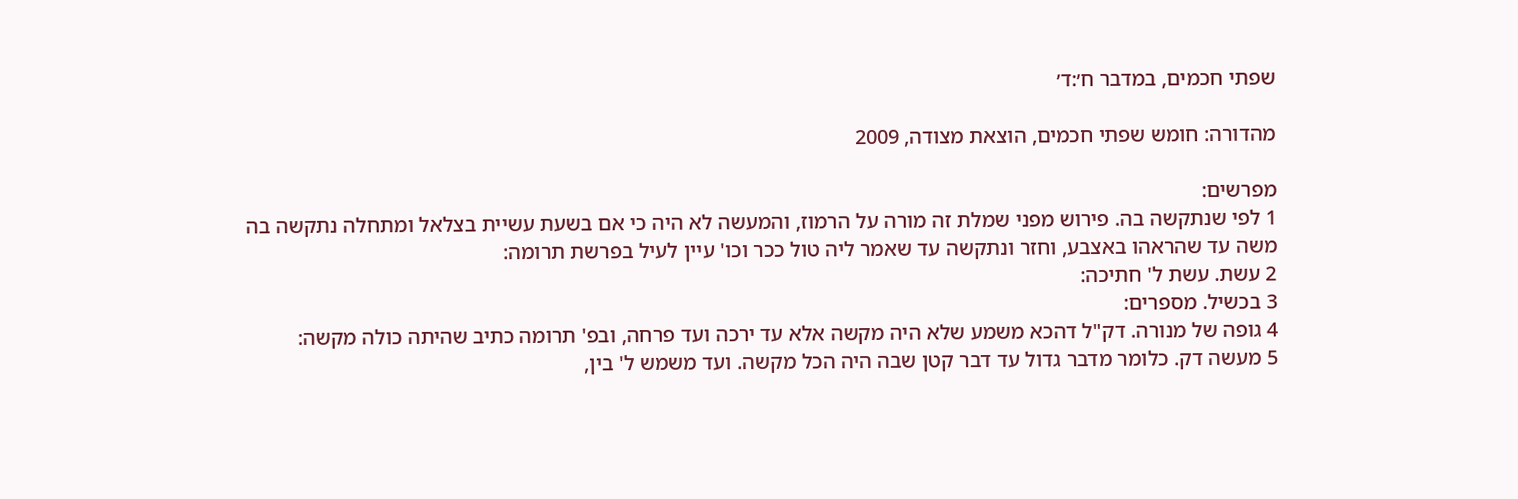שפתי חכמים, במדבר ח׳:ד׳

מהדורה: חומש שפתי חכמים, הוצאת מצודה, 2009

מפרשים:
1 לפי שנתקשה בה. פירוש מפני שמלת זה מורה על הרמוז, והמעשה לא היה כי אם בשעת עשיית בצלאל ומתחלה נתקשה בה משה עד שהראהו באצבע, וחזר ונתקשה עד שאמר ליה טול ככר וכו' עיין לעיל בפרשת תרומה:
2 עשת. עשת ל' חתיכה:
3 בכשיל. מספרים:
4 גופה של מנורה. דק"ל דהכא משמע שלא היה מקשה אלא עד ירכה ועד פרחה, ובפ' תרומה כתיב שהיתה כולה מקשה:
5 מעשה דק. כלומר מדבר גדול עד דבר קטן שבה היה הכל מקשה. ועד משמש ל' בין,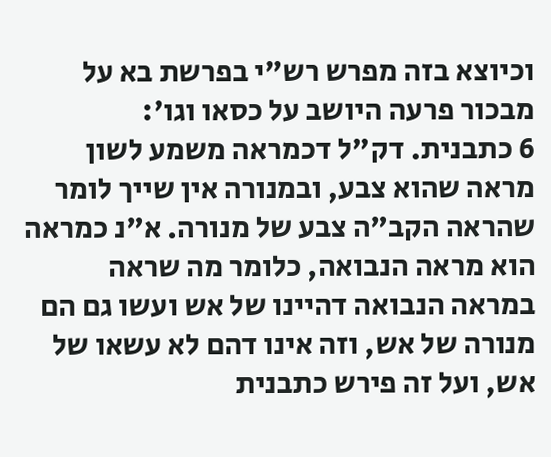וכיוצא בזה מפרש רש"י בפרשת בא על מבכור פרעה היושב על כסאו וגו':
6 כתבנית. דק"ל דכמראה משמע לשון מראה שהוא צבע, ובמנורה אין שייך לומר שהראה הקב"ה צבע של מנורה. א"נ כמראה הוא מראה הנבואה, כלומר מה שראה במראה הנבואה דהיינו של אש ועשו גם הם מנורה של אש, וזה אינו דהם לא עשאו של אש, ועל זה פירש כתבנית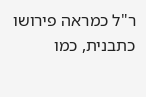ר"ל כמראה פירושו כתבנית, כמו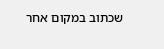שכתוב במקום אחר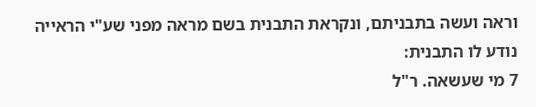וראה ועשה בתבניתם, ונקראת התבנית בשם מראה מפני שע"י הראייה נודע לו התבנית:
7 מי שעשאה. ר"ל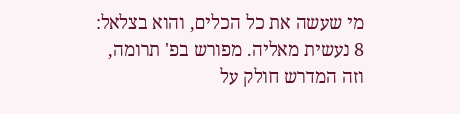מי שעשה את כל הכלים, והוא בצלאל:
8 נעשית מאליה. מפורש בפ' תרומה, וזה המדרש חולק על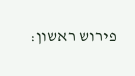פירוש ראשון: